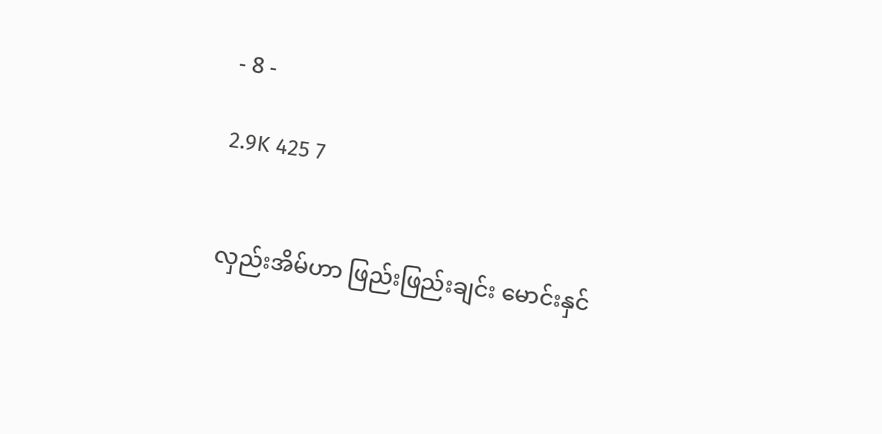- 8 -

2.9K 425 7


လှည်းအိမ်ဟာ ဖြည်းဖြည်းချင်း မောင်းနှင်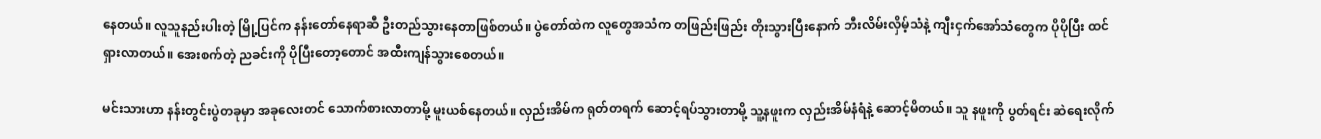နေတယ်။ လူသူနည်းပါးတဲ့ မြို့ပြင်က နန်းတော်နေရာဆီ ဦးတည်သွားနေတာဖြစ်တယ်။ ပွဲတော်ထဲက လူတွေအသံက တဖြည်းဖြည်း တိုးသွားပြီးနောက် ဘီးလိမ်းလှိမ့်သံနဲ့ ကျီးငှက်အော်သံတွေက ပိုပိုပြီး ထင်ရှားလာတယ်။ အေးစက်တဲ့ ညခင်းကို ပိုပြီးတော့တောင် အထီးကျန်သွားစေတယ်။

မင်းသားဟာ နန်းတွင်းပွဲတခုမှာ အခုလေးတင် သောက်စားလာတာမို့ မူးယစ်နေတယ်။ လှည်းအိမ်က ရုတ်တရက် ဆောင့်ရပ်သွားတာမို့ သူ့နဖူးက လှည်းအိမ်နံရံနဲ့ ဆောင့်မိတယ်။ သူ နဖူးကို ပွတ်ရင်း ဆဲရေးလိုက်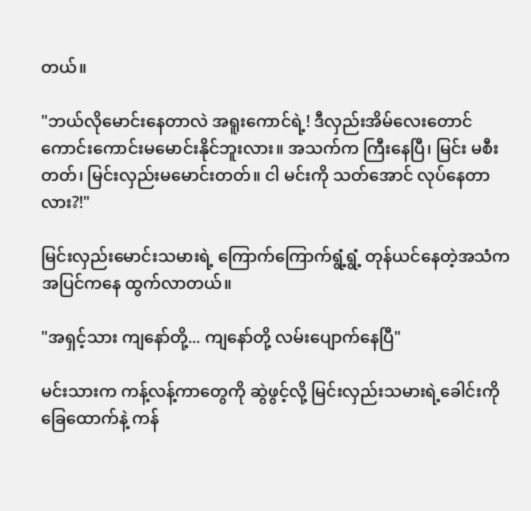တယ်။

"ဘယ်လိုမောင်းနေတာလဲ အရူးကောင်ရဲ့! ဒီလှည်းအိမ်လေးတောင် ကောင်းကောင်းမမောင်းနိုင်ဘူးလား။ အသက်က ကြီးနေပြီ၊ မြင်း မစီးတတ်၊ မြင်းလှည်းမမောင်းတတ်။ ငါ မင်းကို သတ်အောင် လုပ်နေတာလား?!"

မြင်းလှည်းမောင်းသမားရဲ့ ကြောက်ကြောက်ရွံ့ရွံ့ တုန်ယင်နေတဲ့အသံက အပြင်ကနေ ထွက်လာတယ်။

"အရှင့်သား ကျနော်တို့... ကျနော်တို့ လမ်းပျောက်နေပြီ"

မင်းသားက ကန့်လန့်ကာတွေကို ဆွဲဖွင့်လို့ မြင်းလှည်းသမားရဲ့ခေါင်းကို ခြေထောက်နဲ့ ကန်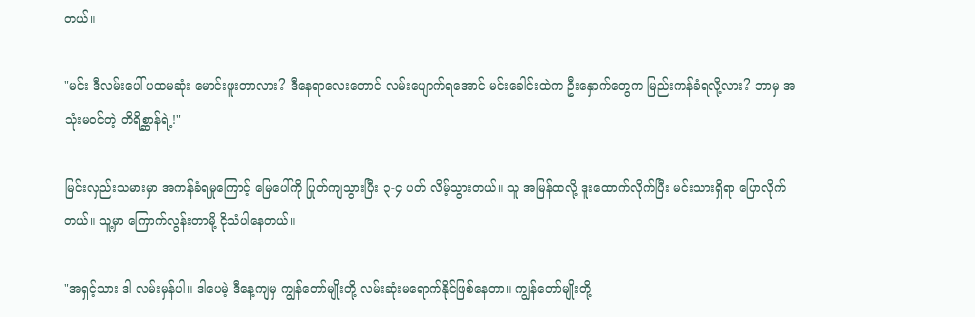တယ်။

"မင်း ဒီလမ်းပေါ် ပထမဆုံး မောင်းဖူးတာလား? ဒီနေရာလေးတောင် လမ်းပျောက်ရအောင် မင်းခေါင်းထဲက ဦးနှောက်တွေက မြည်းကန်ခံရလို့လား? ဘာမှ အသုံးမဝင်တဲ့ တိရိစ္ဆာန်ရဲ့!"

မြင်းလှည်းသမားမှာ အကန်ခံရမှုကြောင့် မြေပေါ်ကို ပြုတ်ကျသွားပြီး ၃-၄ ပတ် လိမ့်သွားတယ်။ သူ အမြန်ထလို့ ဒူးထောက်လိုက်ပြီး မင်းသားရှိရာ ပြောလိုက်တယ်။ သူ့မှာ ကြောက်လွန်းတာမို့ ငိုသံပါနေတယ်။

"အရှင့်သား ဒါ လမ်းမှန်ပါ။ ဒါပေမဲ့ ဒီနေ့ကျမှ ကျွန်တော်မျိုးတို့ လမ်းဆုံးမရောက်နိုင်ဖြစ်နေတာ။ ကျွန်တော်မျိုးတို့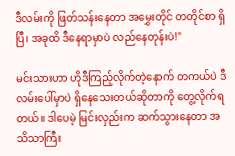ဒီလမ်းကို ဖြတ်သန်းနေတာ အမွှေးတိုင် တတိုင်စာ ရှိပြီ၊ အခုထိ ဒီနေရာမှာပဲ လည်နေတုန်းပဲ!"

မင်းသားဟာ ဟိုဒီကြည့်လိုက်တဲ့နောက် တကယ်ပဲ ဒီလမ်းပေါ်မှာပဲ ရှိနေသေးတယ်ဆိုတာကို တွေ့လိုက်ရတယ်။ ဒါပေမဲ့ မြင်းလှည်းက ဆက်သွားနေတာ အသိသာကြီး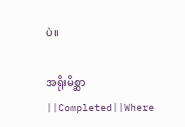ပဲ။

အရိုးမိစ္ဆာ ||Completed||Where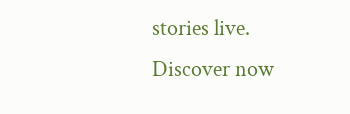stories live. Discover now